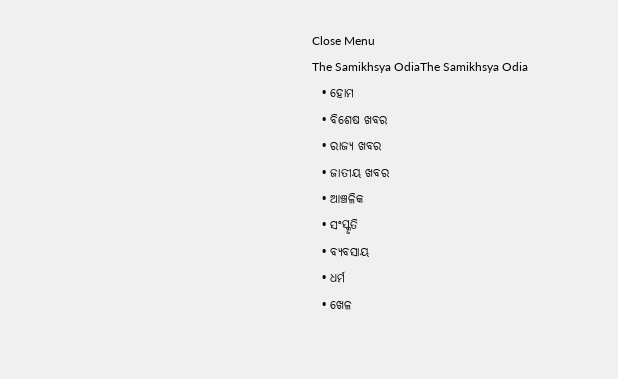Close Menu
The Samikhsya OdiaThe Samikhsya Odia
  • ହୋମ
  • ବିଶେଷ ଖବର
  • ରାଜ୍ୟ ଖବର
  • ଜାତୀୟ ଖବର
  • ଆଞ୍ଚଳିକ
  • ସଂସ୍କୃତି
  • ବ୍ୟବସାୟ
  • ଧର୍ମ
  • ଖେଳ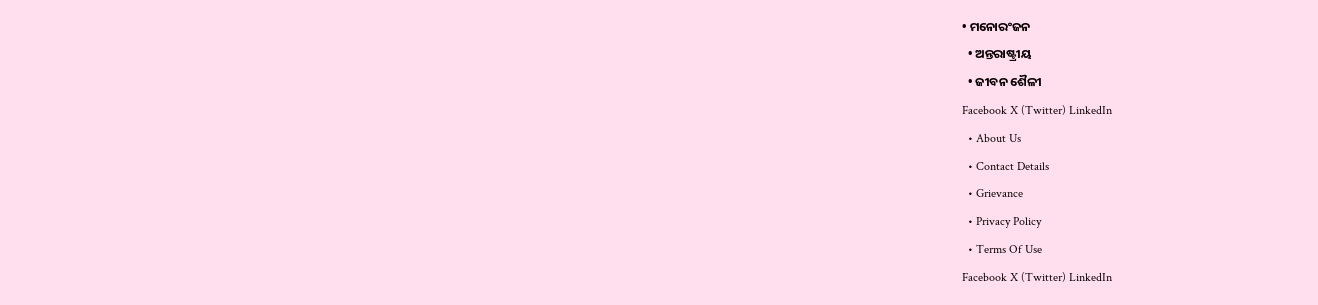• ମନୋରଂଜନ
  • ଅନ୍ତରାଷ୍ଟ୍ରୀୟ
  • ଜୀବନ ଶୈଳୀ
Facebook X (Twitter) LinkedIn
  • About Us
  • Contact Details
  • Grievance
  • Privacy Policy
  • Terms Of Use
Facebook X (Twitter) LinkedIn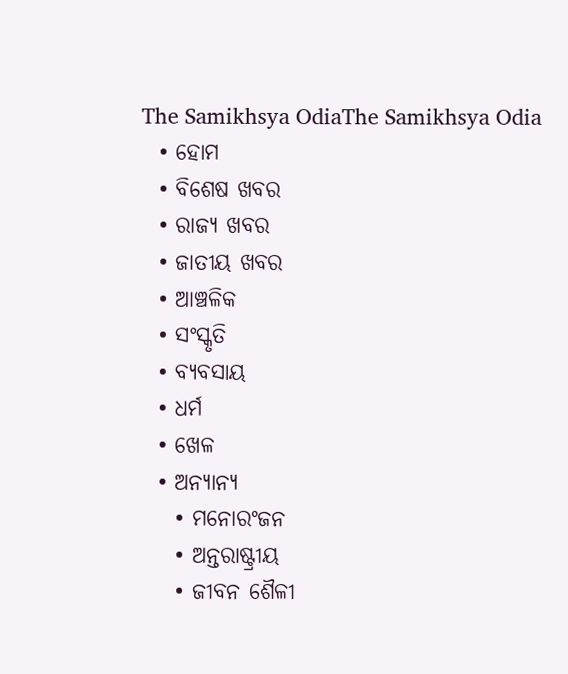The Samikhsya OdiaThe Samikhsya Odia
  • ହୋମ
  • ବିଶେଷ ଖବର
  • ରାଜ୍ୟ ଖବର
  • ଜାତୀୟ ଖବର
  • ଆଞ୍ଚଳିକ
  • ସଂସ୍କୃତି
  • ବ୍ୟବସାୟ
  • ଧର୍ମ
  • ଖେଳ
  • ଅନ୍ୟାନ୍ୟ
    • ମନୋରଂଜନ
    • ଅନ୍ତରାଷ୍ଟ୍ରୀୟ
    • ଜୀବନ ଶୈଳୀ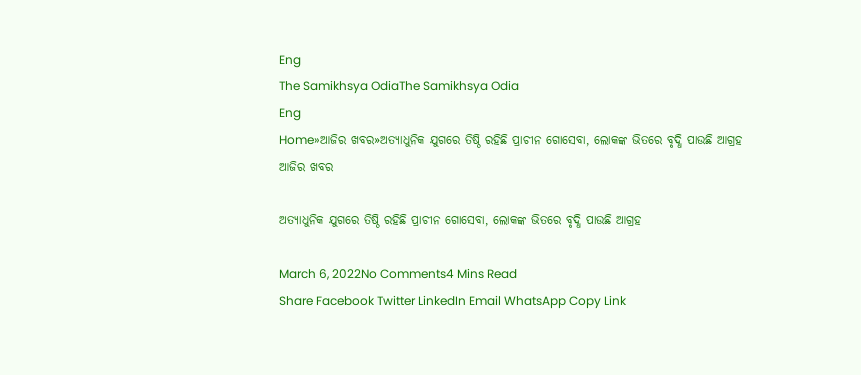Eng
The Samikhsya OdiaThe Samikhsya Odia
Eng
Home»ଆଜିର ଖବର»ଅତ୍ୟାଧୁନିକ ଯୁଗରେ ତିଷ୍ଠି ରହିଛି ପ୍ରାଚୀନ ଗୋସେବା, ଲୋକଙ୍କ ଭିତରେ ବୃଦ୍ଧି ପାଉଛି ଆଗ୍ରହ
ଆଜିର ଖବର

ଅତ୍ୟାଧୁନିକ ଯୁଗରେ ତିଷ୍ଠି ରହିଛି ପ୍ରାଚୀନ ଗୋସେବା, ଲୋକଙ୍କ ଭିତରେ ବୃଦ୍ଧି ପାଉଛି ଆଗ୍ରହ

March 6, 2022No Comments4 Mins Read
Share Facebook Twitter LinkedIn Email WhatsApp Copy Link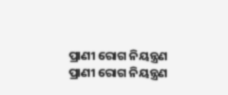ପ୍ରାଣୀ ରୋଗ ନିୟନ୍ତ୍ରଣ
ପ୍ରାଣୀ ରୋଗ ନିୟନ୍ତ୍ରଣ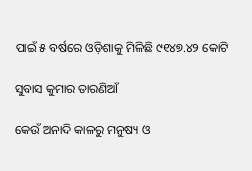ପାଇଁ ୫ ବର୍ଷରେ ଓଡ଼ିଶାକୁ ମିଳିଛି ୯୧୪୭.୪୨ କୋଟି

ସୁବାସ କୁମାର ତାରଣିଆଁ

କେଉଁ ଅନାଦି କାଳରୁ ମନୁଷ୍ୟ ଓ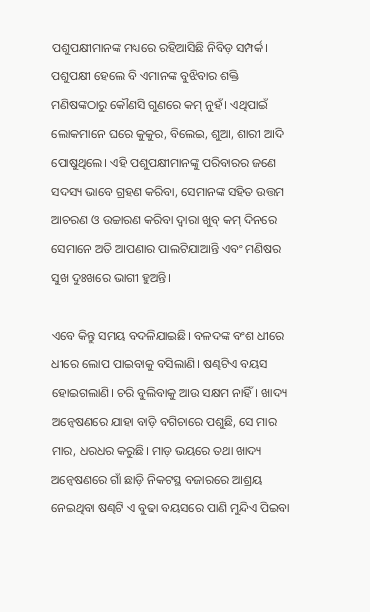ପଶୁପକ୍ଷୀମାନଙ୍କ ମଧ୍ୟରେ ରହିଆସିଛି ନିବିଡ଼ ସମ୍ପର୍କ। ପଶୁପକ୍ଷୀ ହେଲେ ବି ଏମାନଙ୍କ ବୁଝିବାର ଶକ୍ତି ମଣିଷଙ୍କଠାରୁ କୌଣସି ଗୁଣରେ କମ୍ ନୁହଁ। ଏଥିପାଇଁ ଲୋକମାନେ ଘରେ କୁକୁର, ବିଲେଇ, ଶୁଆ, ଶାରୀ ଆଦି ପୋଷୁଥିଲେ। ଏହି ପଶୁପକ୍ଷୀମାନଙ୍କୁ ପରିବାରର ଜଣେ ସଦସ୍ୟ ଭାବେ ଗ୍ରହଣ କରିବା, ସେମାନଙ୍କ ସହିତ ଉତ୍ତମ ଆଚରଣ ଓ ଉଚ୍ଚାରଣ କରିବା ଦ୍ୱାରା ଖୁବ୍ କମ୍ ଦିନରେ ସେମାନେ ଅତି ଆପଣାର ପାଲଟିଯାଆନ୍ତି ଏବଂ ମଣିଷର ସୁଖ ଦୁଃଖରେ ଭାଗୀ ହୁଅନ୍ତି।

ଏବେ କିନ୍ତୁ ସମୟ ବଦଳିଯାଇଛି। ବଳଦଙ୍କ ବଂଶ ଧୀରେ ଧୀରେ ଲୋପ ପାଇବାକୁ ବସିଲାଣି। ଷଣ୍ଢଟିଏ ବୟସ ହୋଇଗଲାଣି। ଚରି ବୁଲିବାକୁ ଆଉ ସକ୍ଷମ ନାହିଁ। ଖାଦ୍ୟ ଅନ୍ୱେଷଣରେ ଯାହା ବାଡ଼ି ବଗିଚାରେ ପଶୁଛି, ସେ ମାର ମାର, ଧରଧର କରୁଛି। ମାଡ଼ ଭୟରେ ତଥା ଖାଦ୍ୟ ଅନ୍ୱେଷଣରେ ଗାଁ ଛାଡ଼ି ନିକଟସ୍ଥ ବଜାରରେ ଆଶ୍ରୟ ନେଇଥିବା ଷଣ୍ଢଟି ଏ ବୁଢା ବୟସରେ ପାଣି ମୁନ୍ଦିଏ ପିଇବା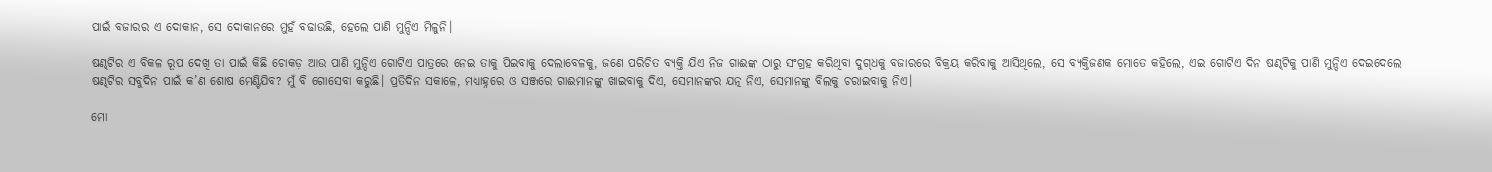ପାଇଁ ବଜାରର ଏ ଦୋକାନ, ସେ ଦୋକାନରେ ମୁହଁ ବଢାଉଛି, ହେଲେ ପାଣି ମୁନ୍ଦିଏ ମିଳୁନି।

ଷଣ୍ଢଟିର ଏ ବିକଳ ରୂପ ଦେଖି ତା ପାଇଁ କିଛି ଚୋକଡ଼ ଆଉ ପାଣି ମୁନ୍ଦିଏ ଗୋଟିଏ ପାତ୍ରରେ ନେଇ ତାକୁ ପିଇବାକୁ ଦେଲାବେଳକୁ, ଜଣେ ପରିଚିତ ବ୍ୟକ୍ତି ଯିଏ ନିଜ ଗାଈଙ୍କ ଠାରୁ ସଂଗ୍ରହ କରିଥିବା ଦୁଗ୍‌ଧକୁ ବଜାରରେ ବିକ୍ରୟ କରିବାକୁ ଆସିଥିଲେ, ସେ ବ୍ୟକ୍ତିଜଣକ ମୋତେ କହିଲେ, ଏଇ ଗୋଟିଏ ଦିନ ଷଣ୍ଢଟିକୁ ପାଣି ମୁନ୍ଦିଏ ଦେଇଦେଲେ ଷଣ୍ଢଟିର ସବୁଦିନ ପାଇଁ କ’ଣ ଶୋଷ ମେଣ୍ଟିଯିବ? ମୁଁ ବି ଗୋସେବା କରୁଛି। ପ୍ରତିଦିନ ସକାଳେ, ମଧ୍ୟାହ୍ନରେ ଓ ସଞ୍ଜରେ ଗାଈମାନଙ୍କୁ ଖାଇବାକୁ ଦିଏ, ସେମାନଙ୍କର ଯତ୍ନ ନିଏ, ସେମାନଙ୍କୁ ବିଲକୁ ଚରାଇବାକୁ ନିଏ।

ମୋ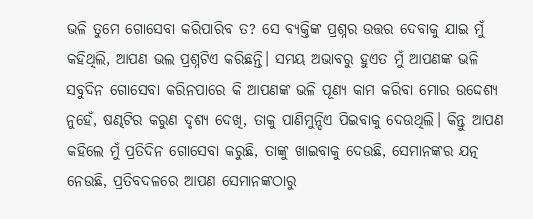ଭଳି ତୁମେ ଗୋସେବା କରିପାରିବ ତ? ସେ ବ୍ୟକ୍ତିଙ୍କ ପ୍ରଶ୍ନର ଉତ୍ତର ଦେବାକୁ ଯାଇ ମୁଁ କହିଥିଲି, ଆପଣ ଭଲ ପ୍ରଶ୍ନଟିଏ କରିଛନ୍ତି। ସମୟ ଅଭାବରୁ ହୁଏତ ମୁଁ ଆପଣଙ୍କ ଭଳି ସବୁଦିନ ଗୋସେବା କରିନପାରେ କି ଆପଣଙ୍କ ଭଳି ପୂଣ୍ୟ କାମ କରିବା ମୋର ଉଦ୍ଦେଶ୍ୟ ନୁହେଁ, ଷଣ୍ଢଟିର କରୁଣ ଦୃଶ୍ୟ ଦେଖି, ତାକୁ ପାଣିମୁନ୍ଦିଏ ପିଇବାକୁ ଦେଉଥିଲି। କିନ୍ତୁ ଆପଣ କହିଲେ ମୁଁ ପ୍ରତିଦିନ ଗୋସେବା କରୁଛି, ତାଙ୍କୁ ଖାଇବାକୁ ଦେଉଛି, ସେମାନଙ୍କର ଯତ୍ନ ନେଉଛି, ପ୍ରତିବଦଳରେ ଆପଣ ସେମାନଙ୍କଠାରୁ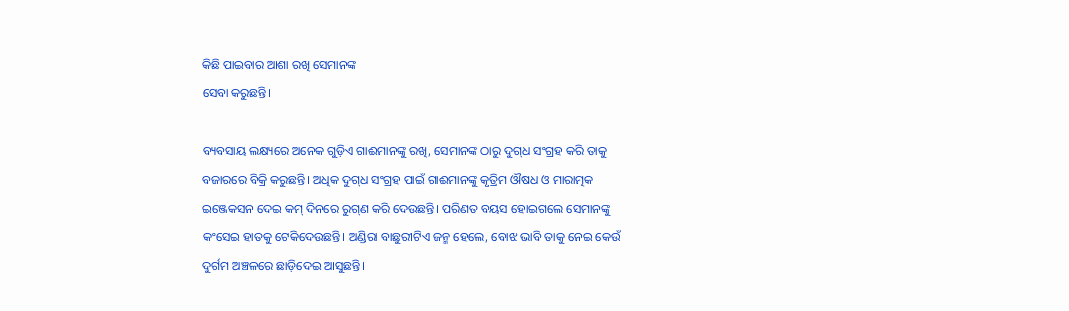କିଛି ପାଇବାର ଆଶା ରଖି ସେମାନଙ୍କ
ସେବା କରୁଛନ୍ତି।

ବ୍ୟବସାୟ ଲକ୍ଷ୍ୟରେ ଅନେକ ଗୁଡ଼ିଏ ଗାଈମାନଙ୍କୁ ରଖି, ସେମାନଙ୍କ ଠାରୁ ଦୁଗ୍‌ଧ ସଂଗ୍ରହ କରି ତାକୁ ବଜାରରେ ବିକ୍ରି କରୁଛନ୍ତି। ଅଧିକ ଦୁଗ୍‌ଧ ସଂଗ୍ରହ ପାଇଁ ଗାଈମାନଙ୍କୁ କୃତ୍ରିମ ଔଷଧ ଓ ମାରାତ୍ମକ ଇଞ୍ଜେକସନ ଦେଇ କମ୍ ଦିନରେ ରୁଗ୍‌ଣ କରି ଦେଉଛନ୍ତି। ପରିଣତ ବୟସ ହୋଇଗଲେ ସେମାନଙ୍କୁ କଂସେଇ ହାତକୁ ଟେକିଦେଉଛନ୍ତି। ଅଣ୍ଡିରା ବାଛୁରୀଟିଏ ଜନ୍ମ ହେଲେ, ବୋଝ ଭାବି ତାକୁ ନେଇ କେଉଁ ଦୁର୍ଗମ ଅଞ୍ଚଳରେ ଛାଡ଼ିଦେଇ ଆସୁଛନ୍ତି।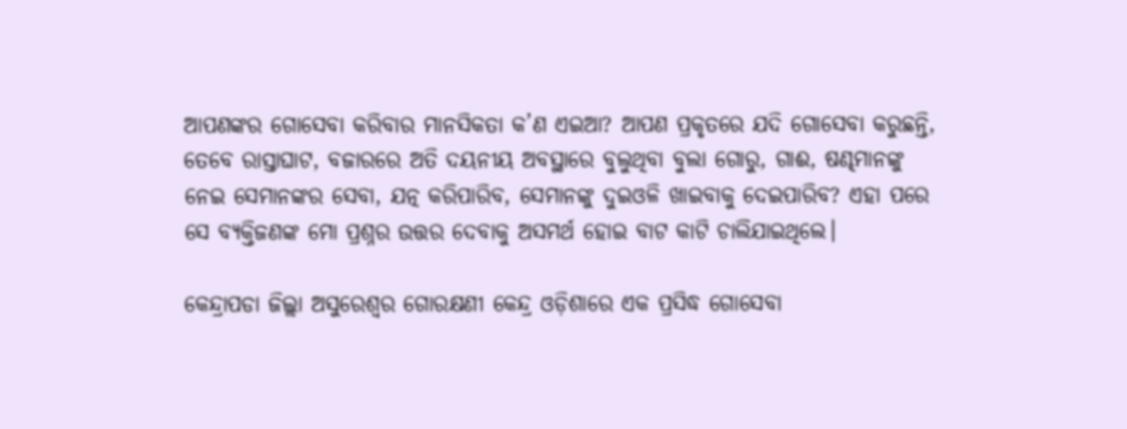ଆପଣଙ୍କର ଗୋସେବା କରିବାର ମାନସିକତା କ’ଣ ଏଇଆ? ଆପଣ ପ୍ରକୃତରେ ଯଦି ଗୋସେବା କରୁଛନ୍ତି, ତେବେ ରାସ୍ତାଘାଟ, ବଜାରରେ ଅତି ଦୟନୀୟ ଅବସ୍ଥାରେ ବୁଲୁଥିବା ବୁଲା ଗୋରୁ, ଗାଈ, ଷଣ୍ଢମାନଙ୍କୁ ନେଇ ସେମାନଙ୍କର ସେବା, ଯତ୍ନ କରିପାରିବ, ସେମାନଙ୍କୁ ଦୁଇଓଳି ଖାଇବାକୁ ଦେଇପାରିବ? ଏହା ପରେ ସେ ବ୍ୟକ୍ତିଜଣଙ୍କ ମୋ ପ୍ରଶ୍ନର ଉତ୍ତର ଦେବାକୁ ଅସମର୍ଥ ହୋଇ ବାଟ କାଟି ଚାଲିଯାଇଥିଲେ।

କେନ୍ଦ୍ରାପଡା ଜିଲ୍ଲା ଅସୁରେଶ୍ୱର ଗୋରକ୍ଷଣୀ କେନ୍ଦ୍ର ଓଡ଼ିଶାରେ ଏକ ପ୍ରସିଦ୍ଧ ଗୋସେବା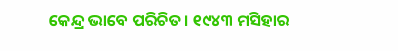କେନ୍ଦ୍ର ଭାବେ ପରିଚିତ। ୧୯୪୩ ମସିହାର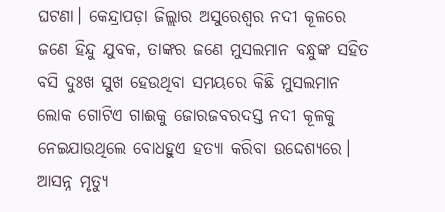ଘଟଣା। କେନ୍ଦ୍ରାପଡ଼ା ଜିଲ୍ଲାର ଅସୁରେଶ୍ୱର ନଦୀ କୂଳରେ ଜଣେ ହିନ୍ଦୁ ଯୁବକ, ତାଙ୍କର ଜଣେ ମୁସଲମାନ ବନ୍ଧୁଙ୍କ ସହିତ ବସି ଦୁଃଖ ସୁଖ ହେଉଥିବା ସମୟରେ କିଛି ମୁସଲମାନ ଲୋକ ଗୋଟିଏ ଗାଈକୁ ଜୋରଜବରଦସ୍ତ ନଦୀ କୂଳକୁ ନେଇଯାଉଥିଲେ ବୋଧହୁଏ ହତ୍ୟା କରିବା ଉଦ୍ଦେଶ୍ୟରେ। ଆସନ୍ନ ମୃତ୍ୟୁ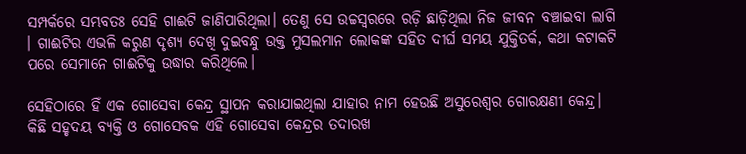ସମ୍ପର୍କରେ ସମ୍ଭବତଃ ସେହି ଗାଈଟି ଜାଣିପାରିଥିଲା। ତେଣୁ ସେ ଉଚ୍ଚସ୍ୱରରେ ରଡ଼ି ଛାଡ଼ିଥିଲା ନିଜ ଜୀବନ ବଞ୍ଚାଇବା ଲାଗି । ଗାଈଟିର ଏଭଳି କରୁଣ ଦୃଶ୍ୟ ଦେଖି ଦୁଇବନ୍ଧୁ ଉକ୍ତ ମୁସଲମାନ ଲୋକଙ୍କ ସହିତ ଦୀର୍ଘ ସମୟ ଯୁକ୍ତିତର୍କ, କଥା କଟାକଟି ପରେ ସେମାନେ ଗାଈଟିକୁ ଉଦ୍ଧାର କରିଥିଲେ।

ସେହିଠାରେ ହିଁ ଏକ ଗୋସେବା କେନ୍ଦ୍ର ସ୍ଥାପନ କରାଯାଇଥିଲା ଯାହାର ନାମ ହେଉଛି ଅସୁରେଶ୍ୱର ଗୋରକ୍ଷଣୀ କେନ୍ଦ୍ର। କିଛି ସହୃଦୟ ବ୍ୟକ୍ତି ଓ ଗୋସେବକ ଏହି ଗୋସେବା କେନ୍ଦ୍ରର ତଦାରଖ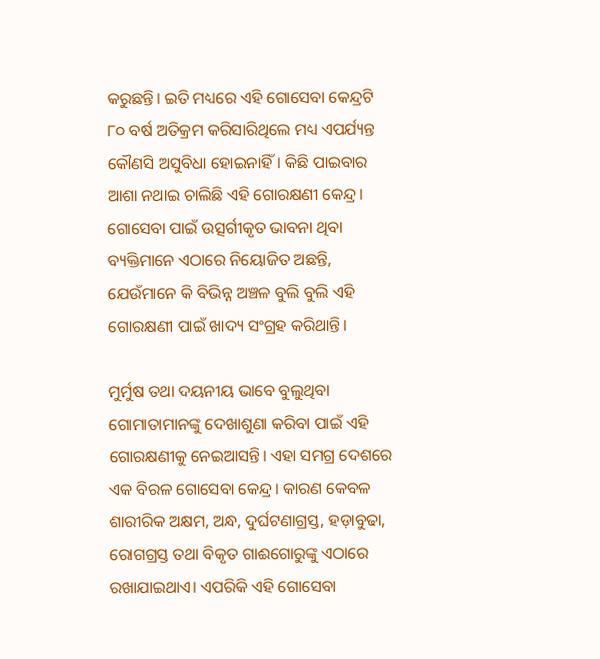କରୁଛନ୍ତି। ଇତି ମଧ୍ୟରେ ଏହି ଗୋସେବା କେନ୍ଦ୍ରଟି ୮୦ ବର୍ଷ ଅତିକ୍ରମ କରିସାରିଥିଲେ ମଧ୍ୟ ଏପର୍ଯ୍ୟନ୍ତ କୌଣସି ଅସୁବିଧା ହୋଇନାହିଁ। କିଛି ପାଇବାର ଆଶା ନଥାଇ ଚାଲିଛି ଏହି ଗୋରକ୍ଷଣୀ କେନ୍ଦ୍ର। ଗୋସେବା ପାଇଁ ଉତ୍ସର୍ଗୀକୃତ ଭାବନା ଥିବା ବ୍ୟକ୍ତିମାନେ ଏଠାରେ ନିୟୋଜିତ ଅଛନ୍ତି, ଯେଉଁମାନେ କି ବିଭିନ୍ନ ଅଞ୍ଚଳ ବୁଲି ବୁଲି ଏହି ଗୋରକ୍ଷଣୀ ପାଇଁ ଖାଦ୍ୟ ସଂଗ୍ରହ କରିଥାନ୍ତି।

ମୁର୍ମୁଷ ତଥା ଦୟନୀୟ ଭାବେ ବୁଲୁଥିବା ଗୋମାତାମାନଙ୍କୁ ଦେଖାଶୁଣା କରିବା ପାଇଁ ଏହି ଗୋରକ୍ଷଣୀକୁ ନେଇଆସନ୍ତି। ଏହା ସମଗ୍ର ଦେଶରେ ଏକ ବିରଳ ଗୋସେବା କେନ୍ଦ୍ର। କାରଣ କେବଳ ଶାରୀରିକ ଅକ୍ଷମ, ଅନ୍ଧ, ଦୁର୍ଘଟଣାଗ୍ରସ୍ତ, ହଡ଼ାବୁଢା, ରୋଗଗ୍ରସ୍ତ ତଥା ବିକୃତ ଗାଈଗୋରୁଙ୍କୁ ଏଠାରେ ରଖାଯାଇଥାଏ। ଏପରିକି ଏହି ଗୋସେବା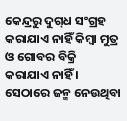କେନ୍ଦ୍ରରୁ ଦୁଗ୍‌ଧ ସଂଗ୍ରହ କରାଯାଏ ନାହିଁ କିମ୍ବା ମୁତ୍ର ଓ ଗୋବର ବିକ୍ରି କରାଯାଏ ନାହିଁ । ସେଠାରେ ଜନ୍ମ ନେଉଥିବା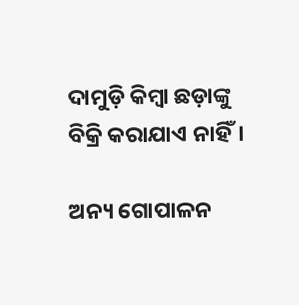ଦାମୁଡ଼ି କିମ୍ବା ଛଡ଼ାଙ୍କୁ ବିକ୍ରି କରାଯାଏ ନାହିଁ।

ଅନ୍ୟ ଗୋପାଳନ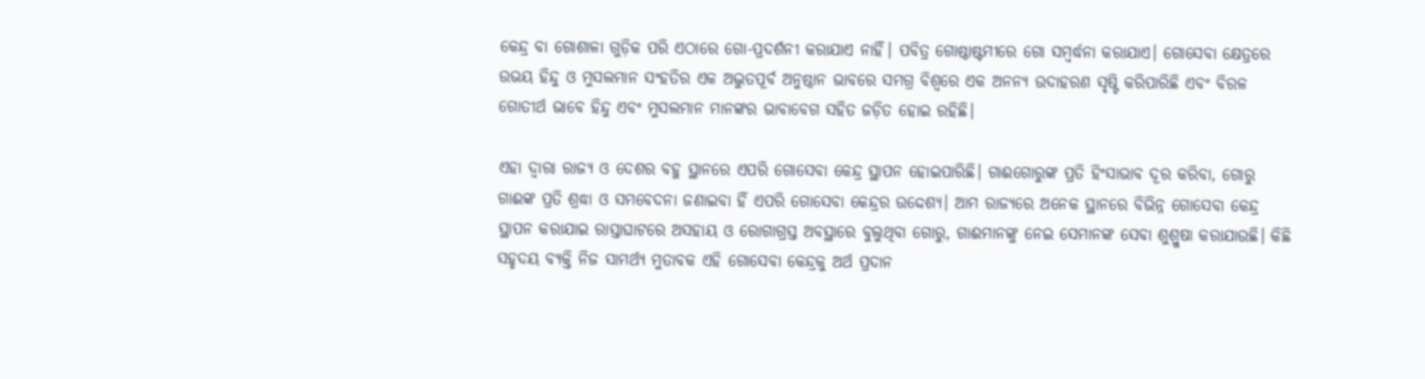କେନ୍ଦ୍ର ବା ଗୋଶାଳା ଗୁଡ଼ିକ ପରି ଏଠାରେ ଗୋ-ପ୍ରଦର୍ଶନୀ କରାଯାଏ ନାହିଁ। ପବିତ୍ର ଗୋଷ୍ଠାଷ୍ଟମୀରେ ଗୋ ସମ୍ବର୍ଦ୍ଧନା କରାଯାଏ। ଗୋସେବା କ୍ଷେତ୍ରରେ ଉଭୟ ହିନ୍ଦୁ ଓ ମୁସଲମାନ ସଂହତିର ଏକ ଅଦ୍ଭୁତପୂର୍ବ ଅନୁଷ୍ଠାନ ଭାବରେ ସମଗ୍ର ବିଶ୍ୱରେ ଏକ ଅନନ୍ୟ ଉଦାହରଣ ସୃଷ୍ଟି କରିପାରିଛି ଏବଂ ବିରଳ ଗୋତୀର୍ଥ ଭାବେ ହିନ୍ଦୁ ଏବଂ ମୁସଲମାନ ମାନଙ୍କର ଭାବାବେଗ ସହିତ ଜଡ଼ିତ ହୋଇ ରହିଛି।

ଏହା ଦ୍ୱାରା ରାଜ୍ୟ ଓ ଦେଶର ବହୁ ସ୍ଥାନରେ ଏପରି ଗୋସେବା କେନ୍ଦ୍ର ସ୍ଥାପନ ହୋଇପାରିଛି। ଗାଈଗୋରୁଙ୍କ ପ୍ରତି ହିଂସାଭାବ ଦୂର କରିବା, ଗୋରୁ ଗାଈଙ୍କ ପ୍ରତି ଶ୍ରଦ୍ଧା ଓ ସମବେଦନା ଜଣାଇବା ହିଁ ଏପରି ଗୋସେବା କେନ୍ଦ୍ରର ଉଦ୍ଦେଶ୍ୟ। ଆମ ରାଜ୍ୟରେ ଅନେକ ସ୍ଥାନରେ ବିଭିନ୍ନ ଗୋସେବା କେନ୍ଦ୍ର ସ୍ଥାପନ କରାଯାଇ ରାସ୍ତାଘାଟରେ ଅସହାୟ ଓ ରୋଗାଗ୍ରସ୍ତ ଅବସ୍ଥାରେ ବୁଲୁଥିବା ଗୋରୁ, ଗାଈମାନଙ୍କୁ ନେଇ ସେମାନଙ୍କ ସେବା ଶୁଶ୍ରୁଷା କରାଯାଉଛି। କିଛି ସହୃଦୟ ବ୍ୟକ୍ତି ନିଜ ସାମର୍ଥ୍ୟ ମୁତାବକ ଏହି ଗୋସେବା କେନ୍ଦ୍ରକୁ ଅର୍ଥ ପ୍ରଦାନ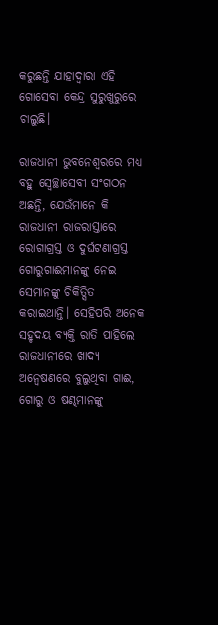କରୁଛନ୍ତି ଯାହାଦ୍ୱାରା ଏହି ଗୋସେବା କେନ୍ଦ୍ର ସୁରୁଖୁରୁରେ ଚାଲୁଛି।

ରାଜଧାନୀ ଭୁବନେଶ୍ୱରରେ ମଧ୍ୟ ବହୁ ସ୍ୱେଚ୍ଛାସେବୀ ସଂଗଠନ ଅଛନ୍ତି, ଯେଉଁମାନେ କି ରାଜଧାନୀ ରାଜରାସ୍ତାରେ ରୋଗାଗ୍ରସ୍ତ ଓ ଦୁର୍ଘଟଣାଗ୍ରସ୍ତ ଗୋରୁଗାଈମାନଙ୍କୁ ନେଇ ସେମାନଙ୍କୁ ଚିକିତ୍ସିତ କରାଇଥାନ୍ତି। ସେହିପରି ଅନେକ ସହୃଦୟ ବ୍ୟକ୍ତି ରାତି ପାହିଲେ ରାଜଧାନୀରେ ଖାଦ୍ୟ ଅନ୍ୱେଷଣରେ ବୁଲୁଥିବା ଗାଈ, ଗୋରୁ ଓ ଷଣ୍ଢମାନଙ୍କୁ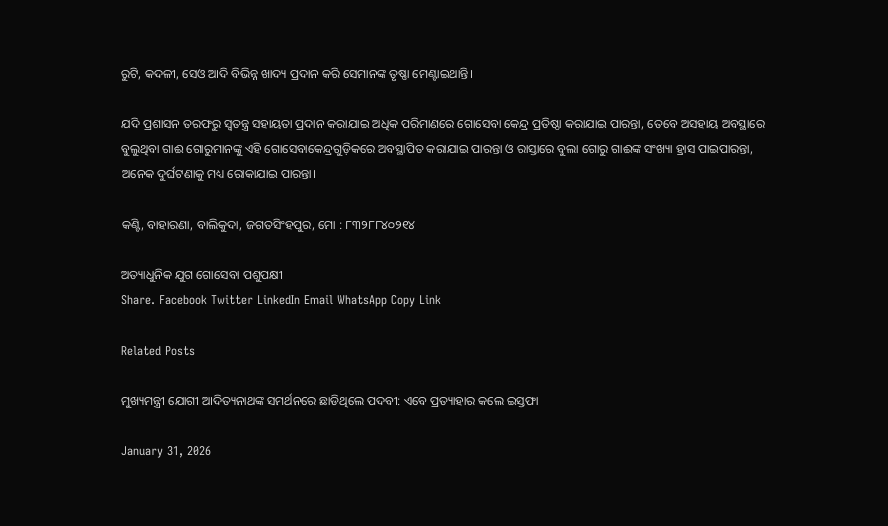ରୁଟି, କଦଳୀ, ସେଓ ଆଦି ବିଭିନ୍ନ ଖାଦ୍ୟ ପ୍ରଦାନ କରି ସେମାନଙ୍କ ତୃଷ୍ଣା ମେଣ୍ଟାଇଥାନ୍ତି।

ଯଦି ପ୍ରଶାସନ ତରଫରୁ ସ୍ୱତନ୍ତ୍ର ସହାୟତା ପ୍ରଦାନ କରାଯାଇ ଅଧିକ ପରିମାଣରେ ଗୋସେବା କେନ୍ଦ୍ର ପ୍ରତିଷ୍ଠା କରାଯାଇ ପାରନ୍ତା, ତେବେ ଅସହାୟ ଅବସ୍ଥାରେ ବୁଲୁଥିବା ଗାଈ ଗୋରୁମାନଙ୍କୁ ଏହି ଗୋସେବାକେନ୍ଦ୍ରଗୁଡ଼ିକରେ ଅବସ୍ଥାପିତ କରାଯାଇ ପାରନ୍ତା ଓ ରାସ୍ତାରେ ବୁଲା ଗୋରୁ ଗାଈଙ୍କ ସଂଖ୍ୟା ହ୍ରାସ ପାଇପାରନ୍ତା, ଅନେକ ଦୁର୍ଘଟଣାକୁ ମଧ୍ୟ ରୋକାଯାଇ ପାରନ୍ତା।

କଣ୍ଟି, ବାହାରଣା, ବାଲିକୁଦା, ଜଗତସିଂହପୁର, ମୋ : ୮୩୨୮୮୪୦୨୧୪

ଅତ୍ୟାଧୁନିକ ଯୁଗ ଗୋସେବା ପଶୁପକ୍ଷୀ
Share. Facebook Twitter LinkedIn Email WhatsApp Copy Link

Related Posts

ମୁଖ୍ୟମନ୍ତ୍ରୀ ଯୋଗୀ ଆଦିତ୍ୟନାଥଙ୍କ ସମର୍ଥନରେ ଛାଡିଥିଲେ ପଦବୀ: ଏବେ ପ୍ରତ୍ୟାହାର କଲେ ଇସ୍ତଫା

January 31, 2026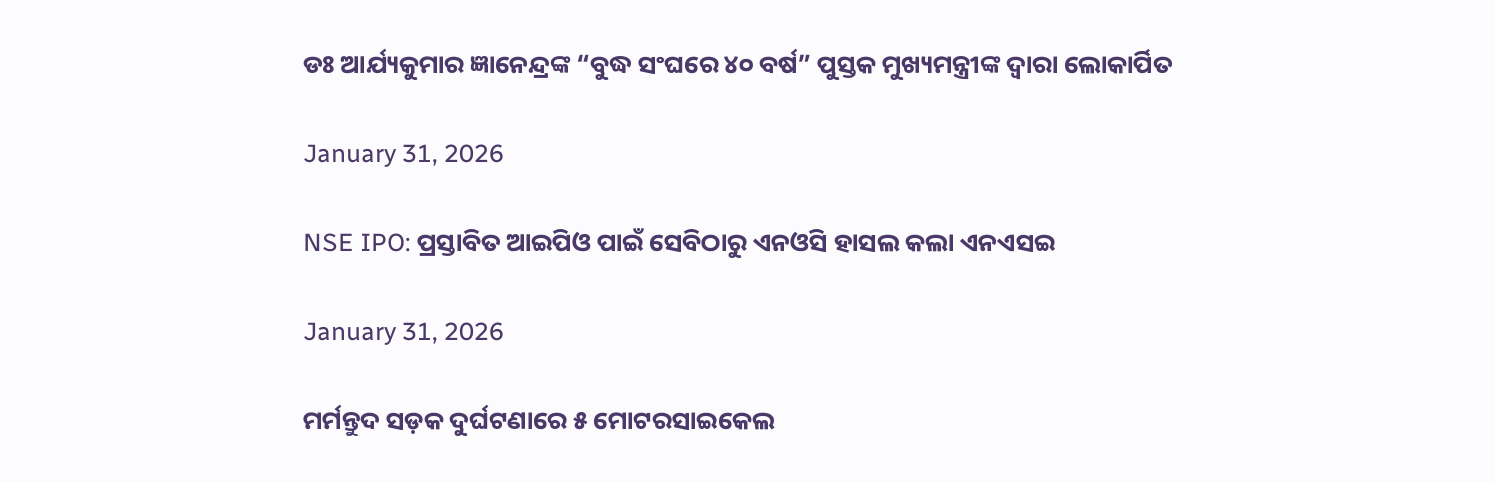ଡଃ ଆର୍ଯ୍ୟକୁମାର ଜ୍ଞାନେନ୍ଦ୍ରଙ୍କ “ବୁଦ୍ଧ ସଂଘରେ ୪୦ ବର୍ଷ” ପୁସ୍ତକ ମୁଖ୍ୟମନ୍ତ୍ରୀଙ୍କ ଦ୍ୱାରା ଲୋକାର୍ପିତ

January 31, 2026

NSE IPO: ପ୍ରସ୍ତାବିତ ଆଇପିଓ ପାଇଁ ସେବିଠାରୁ ଏନଓସି ହାସଲ କଲା ଏନଏସଇ

January 31, 2026

ମର୍ମନ୍ତୁଦ ସଡ଼କ ଦୁର୍ଘଟଣାରେ ୫ ମୋଟରସାଇକେଲ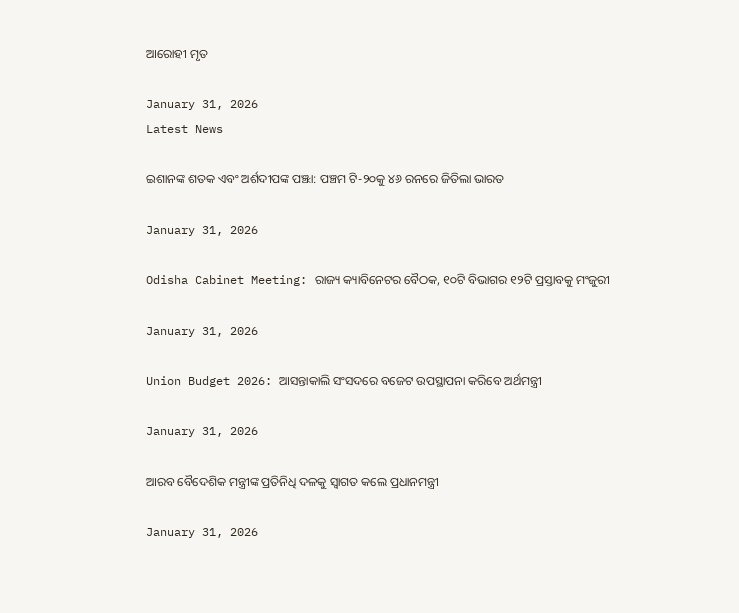ଆରୋହୀ ମୃତ

January 31, 2026
Latest News

ଇଶାନଙ୍କ ଶତକ ଏବଂ ଅର୍ଶଦୀପଙ୍କ ପଞ୍ଝା: ପଞ୍ଚମ ଟି-୨୦କୁ ୪୬ ରନରେ ଜିତିଲା ଭାରତ

January 31, 2026

Odisha Cabinet Meeting: ରାଜ୍ୟ କ୍ୟାବିନେଟର ବୈଠକ, ୧୦ଟି ବିଭାଗର ୧୨ଟି ପ୍ରସ୍ତାବକୁ ମଂଜୁରୀ

January 31, 2026

Union Budget 2026: ଆସନ୍ତାକାଲି ସଂସଦରେ ବଜେଟ ଉପସ୍ଥାପନା କରିବେ ଅର୍ଥମନ୍ତ୍ରୀ

January 31, 2026

ଆରବ ବୈଦେଶିକ ମନ୍ତ୍ରୀଙ୍କ ପ୍ରତିନିଧି ଦଳକୁ ସ୍ୱାଗତ କଲେ ପ୍ରଧାନମନ୍ତ୍ରୀ

January 31, 2026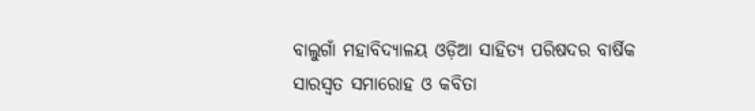ବାଲୁଗାଁ ମହାବିଦ୍ୟାଳୟ ଓଡ଼ିଆ ସାହିତ୍ୟ ପରିଷଦର ବାର୍ଷିକ ସାରସ୍ୱତ ସମାରୋହ ଓ କବିତା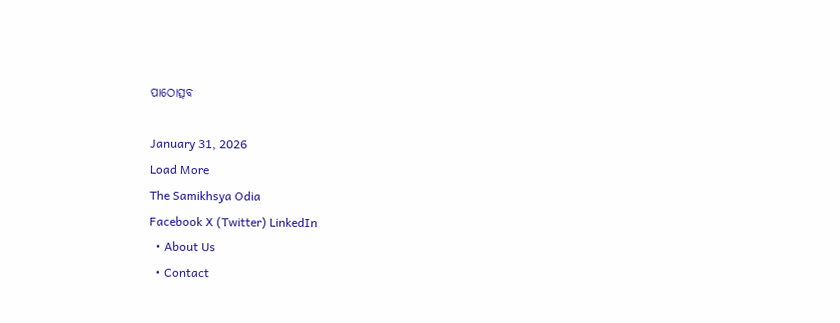ପାଠୋତ୍ସବ

January 31, 2026
Load More
The Samikhsya Odia
Facebook X (Twitter) LinkedIn
  • About Us
  • Contact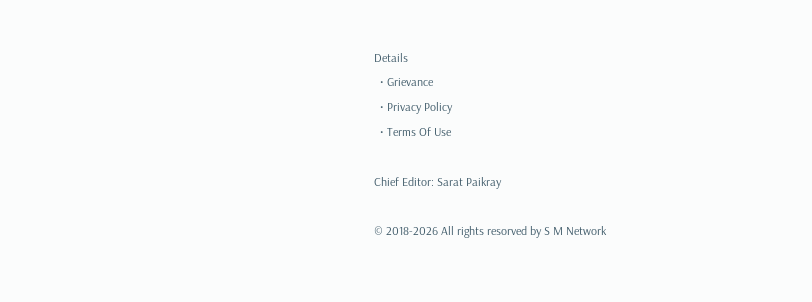Details
  • Grievance
  • Privacy Policy
  • Terms Of Use

Chief Editor: Sarat Paikray

© 2018-2026 All rights resorved by S M Network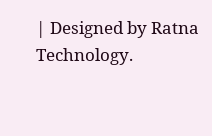| Designed by Ratna Technology.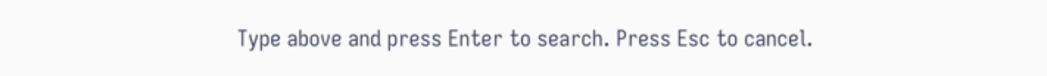Type above and press Enter to search. Press Esc to cancel.